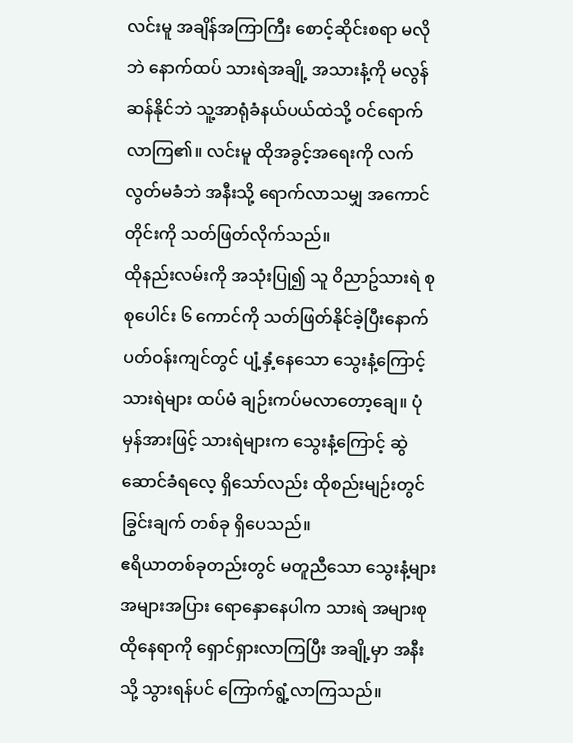လင်းမူ အချိန်အကြာကြီး စောင့်ဆိုင်းစရာ မလိုဘဲ နောက်ထပ် သားရဲအချို့ အသားနံ့ကို မလွန်ဆန်နိုင်ဘဲ သူ့အာရုံခံနယ်ပယ်ထဲသို့ ဝင်ရောက်လာကြ၏။ လင်းမူ ထိုအခွင့်အရေးကို လက်လွတ်မခံဘဲ အနီးသို့ ရောက်လာသမျှ အကောင်တိုင်းကို သတ်ဖြတ်လိုက်သည်။
ထိုနည်းလမ်းကို အသုံးပြု၍ သူ ဝိညာဥ်သားရဲ စုစုပေါင်း ၆ ကောင်ကို သတ်ဖြတ်နိုင်ခဲ့ပြီးနောက် ပတ်ဝန်းကျင်တွင် ပျံ့နှံ့နေသော သွေးနံ့ကြောင့် သားရဲများ ထပ်မံ ချဉ်းကပ်မလာတော့ချေ။ ပုံမှန်အားဖြင့် သားရဲများက သွေးနံ့ကြောင့် ဆွဲဆောင်ခံရလေ့ ရှိသော်လည်း ထိုစည်းမျဉ်းတွင် ခြွင်းချက် တစ်ခု ရှိပေသည်။
ဧရိယာတစ်ခုတည်းတွင် မတူညီသော သွေးနံ့များ အများအပြား ရောနှောနေပါက သားရဲ အများစု ထိုနေရာကို ရှောင်ရှားလာကြပြီး အချို့မှာ အနီးသို့ သွားရန်ပင် ကြောက်ရွံ့လာကြသည်။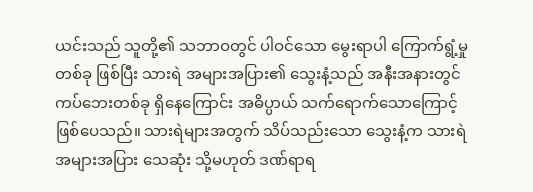ယင်းသည် သူတို့၏ သဘာဝတွင် ပါဝင်သော မွေးရာပါ ကြောက်ရွံ့မှု တစ်ခု ဖြစ်ပြီး သားရဲ အများအပြား၏ သွေးနံ့သည် အနီးအနားတွင် ကပ်ဘေးတစ်ခု ရှိနေကြောင်း အဓိပ္ပာယ် သက်ရောက်သောကြောင့် ဖြစ်ပေသည်။ သားရဲများအတွက် သိပ်သည်းသော သွေးနံ့က သားရဲ အများအပြား သေဆုံး သို့မဟုတ် ဒဏ်ရာရ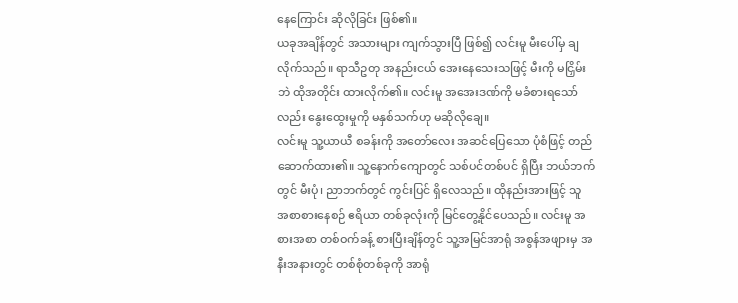နေကြောင်း ဆိုလိုခြင်း ဖြစ်၏။
ယခုအချိန်တွင် အသားများ ကျက်သွားပြီ ဖြစ်၍ လင်းမူ မီးပေါ်မှ ချလိုက်သည်။ ရာသီဥတု အနည်းငယ် အေးနေသေးသဖြင့် မီးကို မငြှိမ်းဘဲ ထိုအတိုင်း ထားလိုက်၏။ လင်းမူ အအေးဒဏ်ကို မခံစားရသော်လည်း နွေးထွေးမှုကို မနှစ်သက်ဟု မဆိုလိုချေ။
လင်းမူ သူ့ယာယီ စခန်းကို အတော်လေး အဆင်ပြေသော ပုံစံဖြင့် တည်ဆောက်ထား၏။ သူ့နောက်ကျောတွင် သစ်ပင်တစ်ပင် ရှိပြီး ဘယ်ဘက်တွင် မီးပုံ၊ ညာဘက်တွင် ကွင်းပြင် ရှိလေသည်။ ထိုနည်းအားဖြင့် သူ အစာစားနေစဉ် ဧရိယာ တစ်ခုလုံးကို မြင်တွေ့နိုင်ပေသည်။ လင်းမူ အစားအစာ တစ်ဝက်ခန့် စားပြီးချိန်တွင် သူ့အမြင်အာရုံ အစွန်အဖျားမှ အနီးအနားတွင် တစ်စုံတစ်ခုကို အာရုံ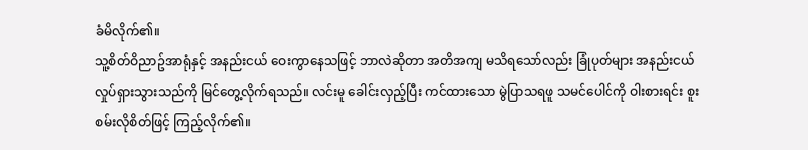ခံမိလိုက်၏။
သူ့စိတ်ဝိညာဥ်အာရုံနှင့် အနည်းငယ် ဝေးကွာနေသဖြင့် ဘာလဲဆိုတာ အတိအကျ မသိရသော်လည်း ခြုံပုတ်များ အနည်းငယ် လှုပ်ရှားသွားသည်ကို မြင်တွေ့လိုက်ရသည်။ လင်းမူ ခေါင်းလှည့်ပြီး ကင်ထားသော မွဲပြာသရဖူ သမင်ပေါင်ကို ဝါးစားရင်း စူးစမ်းလိုစိတ်ဖြင့် ကြည့်လိုက်၏။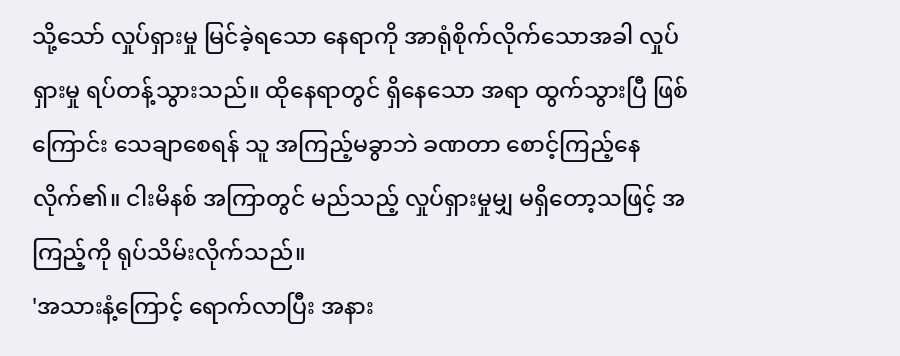သို့သော် လှုပ်ရှားမှု မြင်ခဲ့ရသော နေရာကို အာရုံစိုက်လိုက်သောအခါ လှုပ်ရှားမှု ရပ်တန့်သွားသည်။ ထိုနေရာတွင် ရှိနေသော အရာ ထွက်သွားပြီ ဖြစ်ကြောင်း သေချာစေရန် သူ အကြည့်မခွာဘဲ ခဏတာ စောင့်ကြည့်နေလိုက်၏။ ငါးမိနစ် အကြာတွင် မည်သည့် လှုပ်ရှားမှုမျှ မရှိတော့သဖြင့် အကြည့်ကို ရုပ်သိမ်းလိုက်သည်။
'အသားနံ့ကြောင့် ရောက်လာပြီး အနား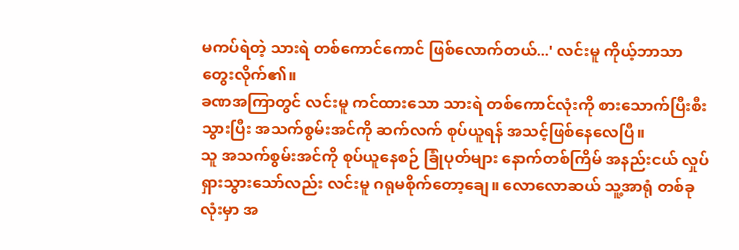မကပ်ရဲတဲ့ သားရဲ တစ်ကောင်ကောင် ဖြစ်လောက်တယ်...' လင်းမူ ကိုယ့်ဘာသာ တွေးလိုက်၏။
ခဏအကြာတွင် လင်းမူ ကင်ထားသော သားရဲ တစ်ကောင်လုံးကို စားသောက်ပြီးစီးသွားပြီး အသက်စွမ်းအင်ကို ဆက်လက် စုပ်ယူရန် အသင့်ဖြစ်နေလေပြီ။
သူ အသက်စွမ်းအင်ကို စုပ်ယူနေစဉ် ခြုံပုတ်များ နောက်တစ်ကြိမ် အနည်းငယ် လှုပ်ရှားသွားသော်လည်း လင်းမူ ဂရုမစိုက်တော့ချေ။ လောလောဆယ် သူ့အာရုံ တစ်ခုလုံးမှာ အ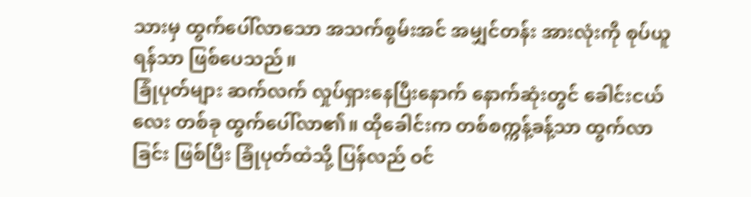သားမှ ထွက်ပေါ်လာသော အသက်စွမ်းအင် အမျှင်တန်း အားလုံးကို စုပ်ယူရန်သာ ဖြစ်ပေသည်။
ခြုံပုတ်များ ဆက်လက် လှုပ်ရှားနေပြီးနောက် နောက်ဆုံးတွင် ခေါင်းငယ်လေး တစ်ခု ထွက်ပေါ်လာ၏။ ထိုခေါင်းက တစ်စက္ကန့်ခန့်သာ ထွက်လာခြင်း ဖြစ်ပြီး ခြုံပုတ်ထဲသို့ ပြန်လည် ဝင်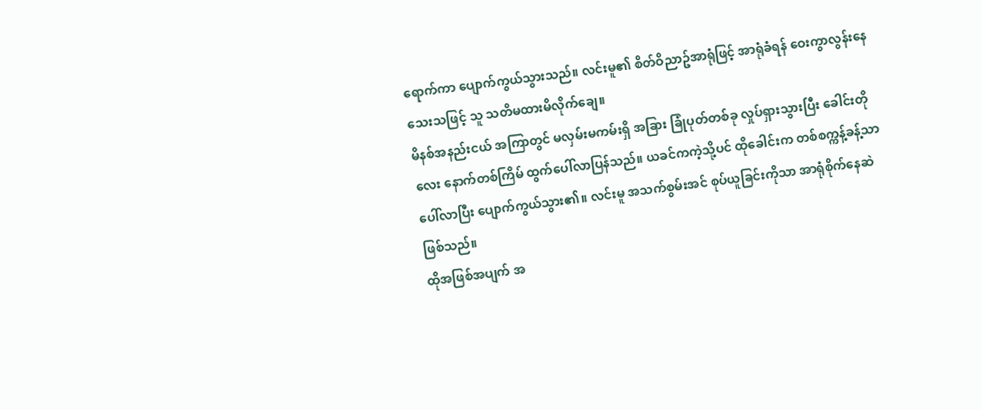ရောက်ကာ ပျောက်ကွယ်သွားသည်။ လင်းမူ၏ စိတ်ဝိညာဥ်အာရုံဖြင့် အာရုံခံရန် ဝေးကွာလွန်းနေသေးသဖြင့် သူ သတိမထားမိလိုက်ချေ။
မိနစ်အနည်းငယ် အကြာတွင် မလှမ်းမကမ်းရှိ အခြား ခြုံပုတ်တစ်ခု လှုပ်ရှားသွားပြီး ခေါင်းတိုလေး နောက်တစ်ကြိမ် ထွက်ပေါ်လာပြန်သည်။ ယခင်ကကဲ့သို့ပင် ထိုခေါင်းက တစ်စက္ကန့်ခန့်သာ ပေါ်လာပြီး ပျောက်ကွယ်သွား၏။ လင်းမူ အသက်စွမ်းအင် စုပ်ယူခြင်းကိုသာ အာရုံစိုက်နေဆဲ ဖြစ်သည်။
ထိုအဖြစ်အပျက် အ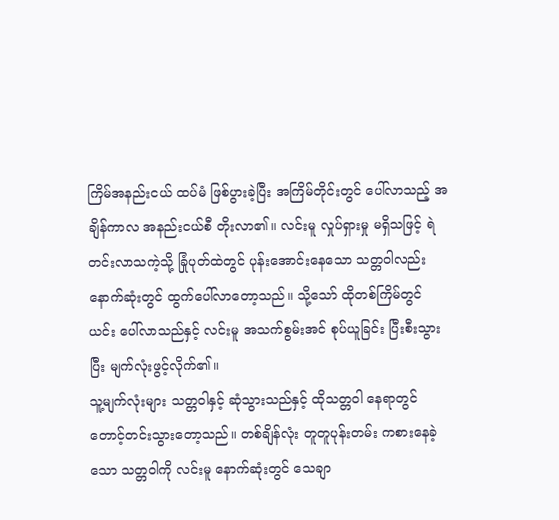ကြိမ်အနည်းငယ် ထပ်မံ ဖြစ်ပွားခဲ့ပြီး အကြိမ်တိုင်းတွင် ပေါ်လာသည့် အချိန်ကာလ အနည်းငယ်စီ တိုးလာ၏။ လင်းမူ လှုပ်ရှားမှု မရှိသဖြင့် ရဲတင်းလာသကဲ့သို့ ခြုံပုတ်ထဲတွင် ပုန်းအောင်းနေသော သတ္တဝါလည်း နောက်ဆုံးတွင် ထွက်ပေါ်လာတော့သည်။ သို့သော် ထိုတစ်ကြိမ်တွင် ယင်း ပေါ်လာသည်နှင့် လင်းမူ အသက်စွမ်းအင် စုပ်ယူခြင်း ပြီးစီးသွားပြီး မျက်လုံးဖွင့်လိုက်၏။
သူ့မျက်လုံးများ သတ္တဝါနှင့် ဆုံသွားသည်နှင့် ထိုသတ္တဝါ နေရာတွင် တောင့်တင်းသွားတော့သည်။ တစ်ချိန်လုံး တူတူပုန်းတမ်း ကစားနေခဲ့သော သတ္တဝါကို လင်းမူ နောက်ဆုံးတွင် သေချာ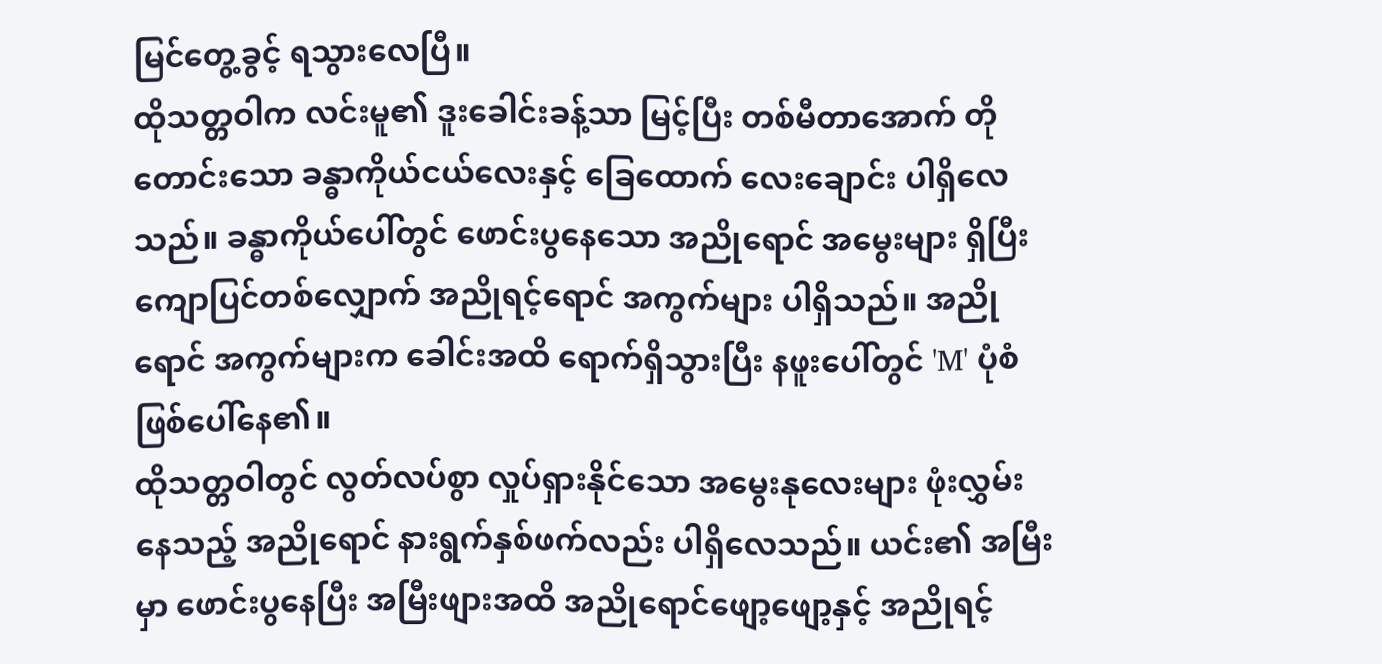မြင်တွေ့ခွင့် ရသွားလေပြီ။
ထိုသတ္တဝါက လင်းမူ၏ ဒူးခေါင်းခန့်သာ မြင့်ပြီး တစ်မီတာအောက် တိုတောင်းသော ခန္ဓာကိုယ်ငယ်လေးနှင့် ခြေထောက် လေးချောင်း ပါရှိလေသည်။ ခန္ဓာကိုယ်ပေါ်တွင် ဖောင်းပွနေသော အညိုရောင် အမွေးများ ရှိပြီး ကျောပြင်တစ်လျှောက် အညိုရင့်ရောင် အကွက်များ ပါရှိသည်။ အညိုရောင် အကွက်များက ခေါင်းအထိ ရောက်ရှိသွားပြီး နဖူးပေါ်တွင် 'M' ပုံစံ ဖြစ်ပေါ်နေ၏။
ထိုသတ္တဝါတွင် လွတ်လပ်စွာ လှုပ်ရှားနိုင်သော အမွေးနုလေးများ ဖုံးလွှမ်းနေသည့် အညိုရောင် နားရွက်နှစ်ဖက်လည်း ပါရှိလေသည်။ ယင်း၏ အမြီးမှာ ဖောင်းပွနေပြီး အမြီးဖျားအထိ အညိုရောင်ဖျော့ဖျော့နှင့် အညိုရင့်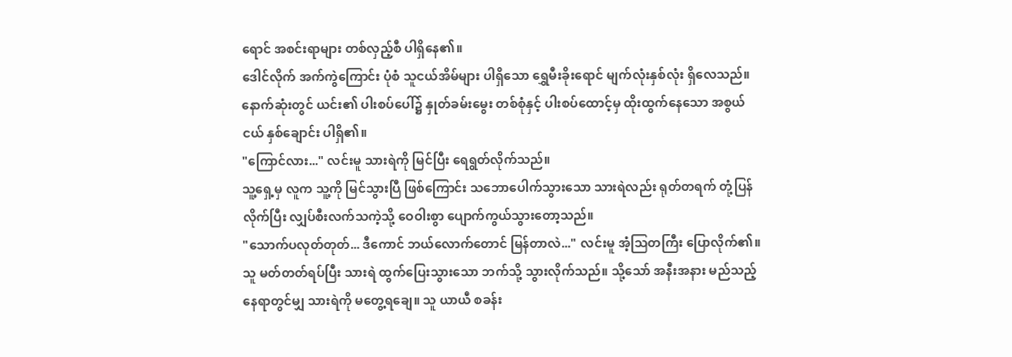ရောင် အစင်းရာများ တစ်လှည့်စီ ပါရှိနေ၏။
ဒေါင်လိုက် အက်ကွဲကြောင်း ပုံစံ သူငယ်အိမ်များ ပါရှိသော ရွှေမီးခိုးရောင် မျက်လုံးနှစ်လုံး ရှိလေသည်။ နောက်ဆုံးတွင် ယင်း၏ ပါးစပ်ပေါ်၌ နှုတ်ခမ်းမွေး တစ်စုံနှင့် ပါးစပ်ထောင့်မှ ထိုးထွက်နေသော အစွယ်ငယ် နှစ်ချောင်း ပါရှိ၏။
"ကြောင်လား..." လင်းမူ သားရဲကို မြင်ပြီး ရေရွတ်လိုက်သည်။
သူ့ရှေ့မှ လူက သူ့ကို မြင်သွားပြီ ဖြစ်ကြောင်း သဘောပေါက်သွားသော သားရဲလည်း ရုတ်တရက် တုံ့ပြန်လိုက်ပြီး လျှပ်စီးလက်သကဲ့သို့ ဝေဝါးစွာ ပျောက်ကွယ်သွားတော့သည်။
"သောက်ပလုတ်တုတ်... ဒီကောင် ဘယ်လောက်တောင် မြန်တာလဲ..." လင်းမူ အံ့သြတကြီး ပြောလိုက်၏။
သူ မတ်တတ်ရပ်ပြီး သားရဲ ထွက်ပြေးသွားသော ဘက်သို့ သွားလိုက်သည်။ သို့သော် အနီးအနား မည်သည့်နေရာတွင်မျှ သားရဲကို မတွေ့ရချေ။ သူ ယာယီ စခန်း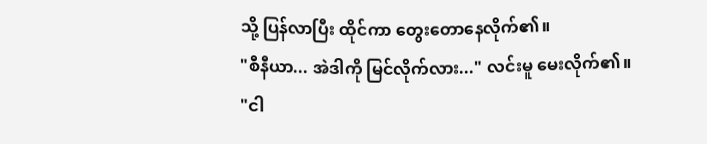သို့ ပြန်လာပြီး ထိုင်ကာ တွေးတောနေလိုက်၏။
"စီနီယာ... အဲဒါကို မြင်လိုက်လား..." လင်းမူ မေးလိုက်၏။
"ငါ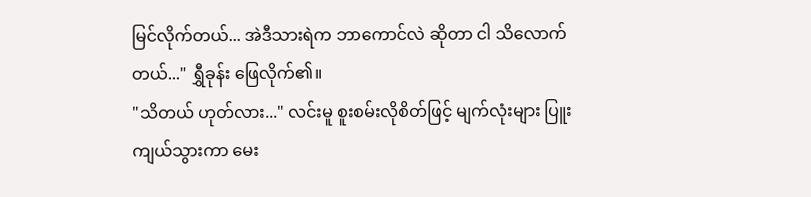မြင်လိုက်တယ်... အဲဒီသားရဲက ဘာကောင်လဲ ဆိုတာ ငါ သိလောက်တယ်..." ရွှီခုန်း ဖြေလိုက်၏။
"သိတယ် ဟုတ်လား..." လင်းမူ စူးစမ်းလိုစိတ်ဖြင့် မျက်လုံးများ ပြူးကျယ်သွားကာ မေး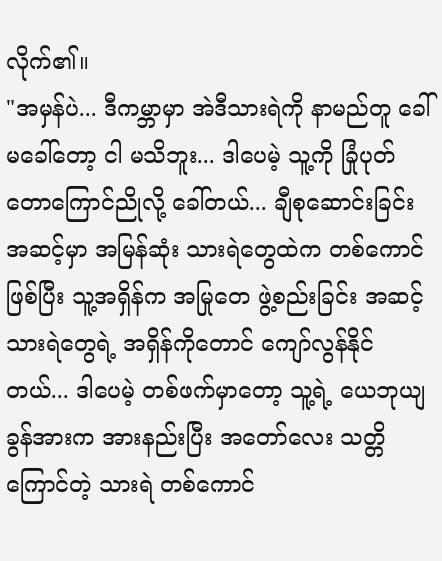လိုက်၏။
"အမှန်ပဲ... ဒီကမ္ဘာမှာ အဲဒီသားရဲကို နာမည်တူ ခေါ်မခေါ်တော့ ငါ မသိဘူး... ဒါပေမဲ့ သူ့ကို ခြုံပုတ်တောကြောင်ညိုလို့ ခေါ်တယ်... ချီစုဆောင်းခြင်း အဆင့်မှာ အမြန်ဆုံး သားရဲတွေထဲက တစ်ကောင် ဖြစ်ပြီး သူ့အရှိန်က အမြုတေ ဖွဲ့စည်းခြင်း အဆင့် သားရဲတွေရဲ့ အရှိန်ကိုတောင် ကျော်လွန်နိုင်တယ်... ဒါပေမဲ့ တစ်ဖက်မှာတော့ သူ့ရဲ့ ယေဘုယျ ခွန်အားက အားနည်းပြီး အတော်လေး သတ္တိကြောင်တဲ့ သားရဲ တစ်ကောင်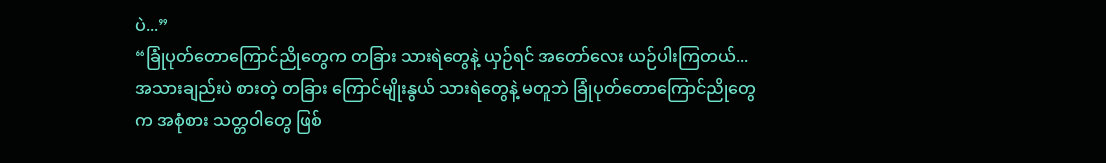ပဲ...”
“ခြုံပုတ်တောကြောင်ညိုတွေက တခြား သားရဲတွေနဲ့ ယှဉ်ရင် အတော်လေး ယဉ်ပါးကြတယ်... အသားချည်းပဲ စားတဲ့ တခြား ကြောင်မျိုးနွယ် သားရဲတွေနဲ့ မတူဘဲ ခြုံပုတ်တောကြောင်ညိုတွေက အစုံစား သတ္တဝါတွေ ဖြစ်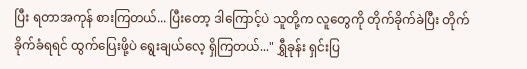ပြီး ရတာအကုန် စားကြတယ်... ပြီးတော့ ဒါကြောင့်ပဲ သူတို့က လူတွေကို တိုက်ခိုက်ခဲပြီး တိုက်ခိုက်ခံရရင် ထွက်ပြေးဖို့ပဲ ရွေးချယ်လေ့ ရှိကြတယ်..." ရွှီခုန်း ရှင်းပြ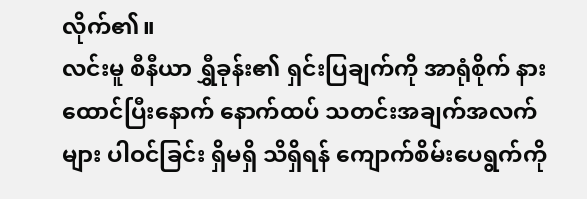လိုက်၏။
လင်းမူ စီနီယာ ရွှီခုန်း၏ ရှင်းပြချက်ကို အာရုံစိုက် နားထောင်ပြီးနောက် နောက်ထပ် သတင်းအချက်အလက်များ ပါဝင်ခြင်း ရှိမရှိ သိရှိရန် ကျောက်စိမ်းပေရွက်ကို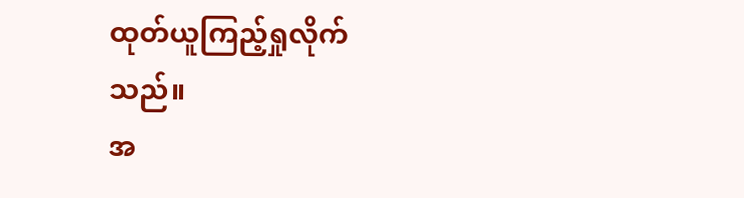ထုတ်ယူကြည့်ရှုလိုက်သည်။
အ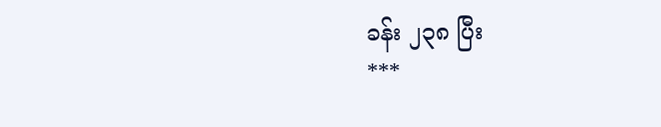ခန်း ၂၃၈ ပြီး
***